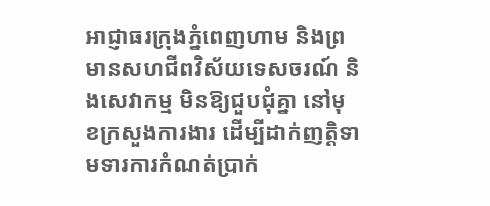អាជ្ញាធរក្រុងភ្នំពេញហាម និងព្រមានសហជីពវិស័យទេសចរណ៍ និងសេវាកម្ម មិនឱ្យជួបជុំគ្នា នៅមុខក្រសួងការងារ ដើម្បីដាក់ញត្តិទាមទារការកំណត់ប្រាក់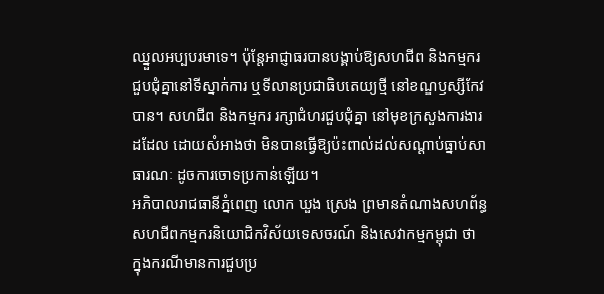ឈ្នួលអប្បបរមាទេ។ ប៉ុន្តែអាជ្ញាធរបានបង្គាប់ឱ្យសហជីព និងកម្មករជួបជុំគ្នានៅទីស្នាក់ការ ឬទីលានប្រជាធិបតេយ្យថ្មី នៅខណ្ឌឫស្សីកែវបាន។ សហជីព និងកម្មករ រក្សាជំហរជួបជុំគ្នា នៅមុខក្រសួងការងារដដែល ដោយសំអាងថា មិនបានធ្វើឱ្យប៉ះពាល់ដល់សណ្ដាប់ធ្នាប់សាធារណៈ ដូចការចោទប្រកាន់ឡើយ។
អភិបាលរាជធានីភ្នំពេញ លោក ឃួង ស្រេង ព្រមានតំណាងសហព័ន្ធសហជីពកម្មករនិយោជិកវិស័យទេសចរណ៍ និងសេវាកម្មកម្ពុជា ថា ក្នុងករណីមានការជួបប្រ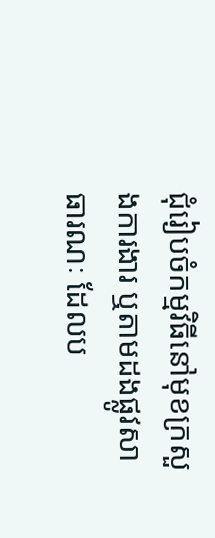ជុំរៀបចំកម្មវិធីនៅមុខក្រសួងការងារ ឬតាមដងផ្លូវសាធារណៈ ដែលប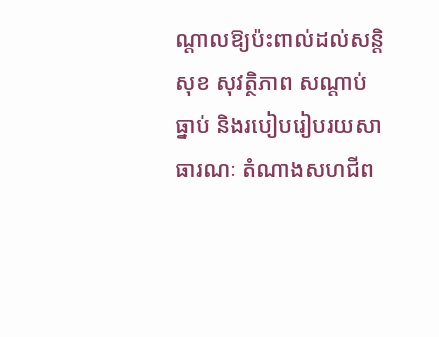ណ្ដាលឱ្យប៉ះពាល់ដល់សន្តិសុខ សុវត្ថិភាព សណ្ដាប់ធ្នាប់ និងរបៀបរៀបរយសាធារណៈ តំណាងសហជីព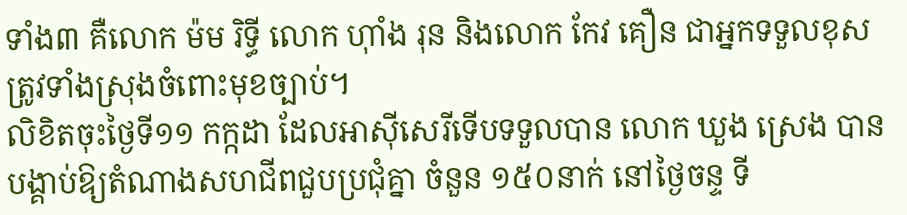ទាំង៣ គឺលោក ម៉ម រិទ្ធី លោក ហ៊ាំង រុន និងលោក កែវ គឿន ជាអ្នកទទួលខុសត្រូវទាំងស្រុងចំពោះមុខច្បាប់។
លិខិតចុះថ្ងៃទី១១ កក្កដា ដែលអាស៊ីសេរីទើបទទួលបាន លោក ឃួង ស្រេង បានបង្គាប់ឱ្យតំណាងសហជីពជួបប្រជុំគ្នា ចំនួន ១៥០នាក់ នៅថ្ងៃចន្ទ ទី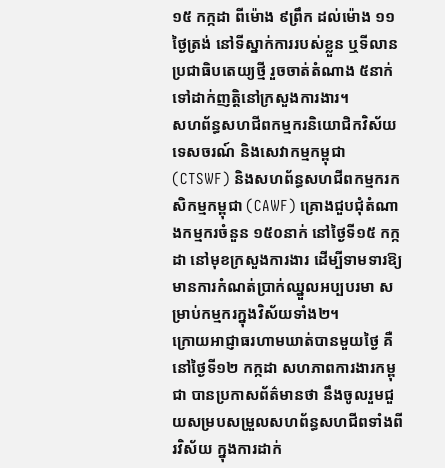១៥ កក្កដា ពីម៉ោង ៩ព្រឹក ដល់ម៉ោង ១១ថ្ងៃត្រង់ នៅទីស្នាក់ការរបស់ខ្លួន ឬទីលានប្រជាធិបតេយ្យថ្មី រួចចាត់តំណាង ៥នាក់ ទៅដាក់ញត្តិនៅក្រសួងការងារ។
សហព័ន្ធសហជីពកម្មករនិយោជិកវិស័យទេសចរណ៍ និងសេវាកម្មកម្ពុជា (CTSWF) និងសហព័ន្ធសហជីពកម្មករកសិកម្មកម្ពុជា (CAWF) គ្រោងជួបជុំតំណាងកម្មករចំនួន ១៥០នាក់ នៅថ្ងៃទី១៥ កក្កដា នៅមុខក្រសួងការងារ ដើម្បីទាមទារឱ្យមានការកំណត់ប្រាក់ឈ្នួលអប្បបរមា សម្រាប់កម្មករក្នុងវិស័យទាំង២។
ក្រោយអាជ្ញាធរហាមឃាត់បានមួយថ្ងៃ គឺនៅថ្ងៃទី១២ កក្កដា សហភាពការងារកម្ពុជា បានប្រកាសព័ត៌មានថា នឹងចូលរួមជួយសម្របសម្រួលសហព័ន្ធសហជីពទាំងពីរវិស័យ ក្នុងការដាក់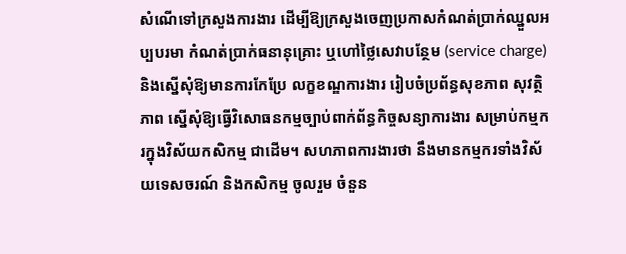សំណើទៅក្រសួងការងារ ដើម្បីឱ្យក្រសួងចេញប្រកាសកំណត់ប្រាក់ឈ្នួលអប្បបរមា កំណត់ប្រាក់ធនានុគ្រោះ ឬហៅថ្លៃសេវាបន្ថែម (service charge) និងស្នើសុំឱ្យមានការកែប្រែ លក្ខខណ្ឌការងារ រៀបចំប្រព័ន្ធសុខភាព សុវត្ថិភាព ស្នើសុំឱ្យធ្វើវិសោធនកម្មច្បាប់ពាក់ព័ន្ធកិច្ចសន្យាការងារ សម្រាប់កម្មករក្នុងវិស័យកសិកម្ម ជាដើម។ សហភាពការងារថា នឹងមានកម្មករទាំងវិស័យទេសចរណ៍ និងកសិកម្ម ចូលរួម ចំនួន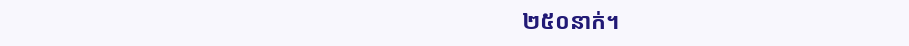២៥០នាក់។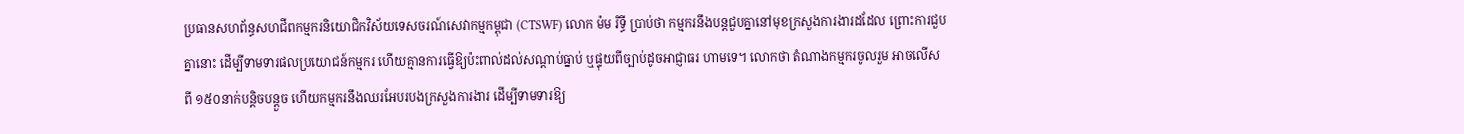ប្រធានសហព័ន្ធសហជីពកម្មករនិយោជិកវិស័យទេសចរណ៍សេវាកម្មកម្ពុជា (CTSWF) លោក ម៉ម រិទ្ធី ប្រាប់ថា កម្មករនឹងបន្តជួបគ្នានៅមុខក្រសួងការងារដដែល ព្រោះការជួបគ្នានោះ ដើម្បីទាមទារផលប្រយោជន៍កម្មករ ហើយគ្មានការធ្វើឱ្យប៉ះពាល់ដល់សណ្ដាប់ធ្នាប់ ឬផ្ទុយពីច្បាប់ដូចអាជ្ញាធរ ហាមទេ។ លោកថា តំណាងកម្មករចូលរួម អាចលើសពី ១៥០នាក់បន្តិចបន្តួច ហើយកម្មករនឹងឈរអែបរបងក្រសួងការងារ ដើម្បីទាមទារឱ្យ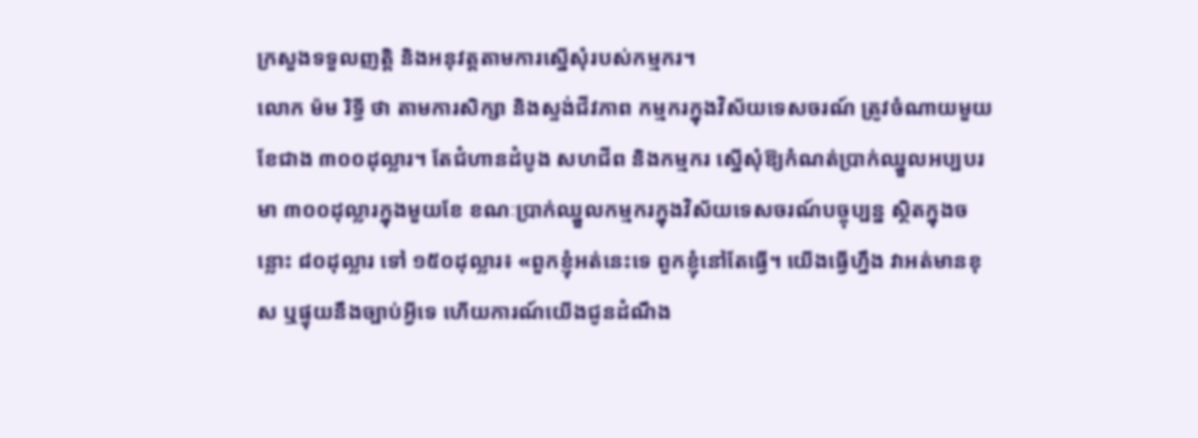ក្រសួងទទួលញត្តិ និងអនុវត្តតាមការស្នើសុំរបស់កម្មករ។
លោក ម៉ម រិទ្ធី ថា តាមការសិក្សា និងស្ទង់ជីវភាព កម្មករក្នុងវិស័យទេសចរណ៍ ត្រូវចំណាយមួយខែជាង ៣០០ដុល្លារ។ តែជំហានដំបូង សហជីព និងកម្មករ ស្នើសុំឱ្យកំណត់ប្រាក់ឈ្នួលអប្បបរមា ៣០០ដុល្លារក្នុងមួយខែ ខណៈប្រាក់ឈ្នួលកម្មករក្នុងវិស័យទេសចរណ៍បច្ចុប្បន្ន ស្ថិតក្នុងចន្លោះ ៨០ដុល្លារ ទៅ ១៥០ដុល្លារ៖ «ពួកខ្ញុំអត់នេះទេ ពួកខ្ញុំនៅតែធ្វើ។ យើងធ្វើហ្នឹង វាអត់មានខុស ឬផ្ទុយនឹងច្បាប់អ្វីទេ ហើយការណ៍យើងជូនដំណឹង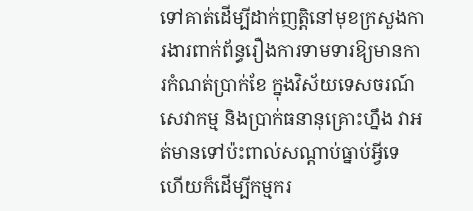ទៅគាត់ដើម្បីដាក់ញត្តិនៅមុខក្រសួងការងារពាក់ព័ន្ធរឿងការទាមទារឱ្យមានការកំណត់ប្រាក់ខែ ក្នុងវិស័យទេសចរណ៍ សេវាកម្ម និងប្រាក់ធនានុគ្រោះហ្នឹង វាអត់មានទៅប៉ះពាល់សណ្ដាប់ធ្នាប់អ្វីទេ ហើយក៏ដើម្បីកម្មករ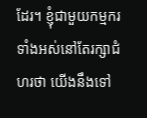ដែរ។ ខ្ញុំជាមួយកម្មករទាំងអស់នៅតែរក្សាជំហរថា យើងនឹងទៅ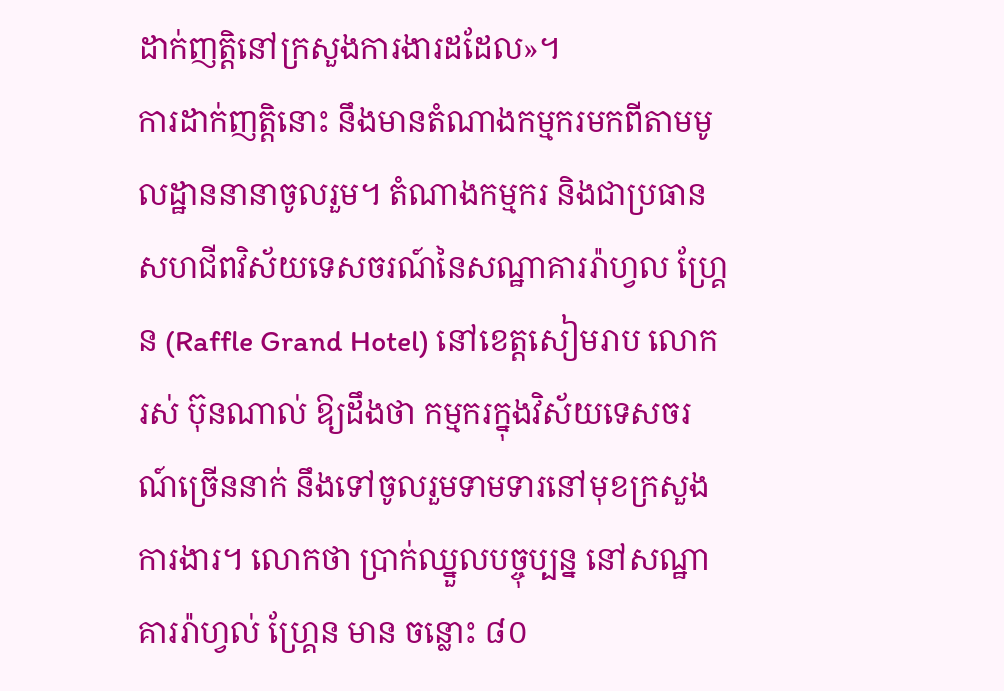ដាក់ញត្តិនៅក្រសួងការងារដដែល»។
ការដាក់ញត្តិនោះ នឹងមានតំណាងកម្មករមកពីតាមមូលដ្ឋាននានាចូលរួម។ តំណាងកម្មករ និងជាប្រធានសហជីពវិស័យទេសចរណ៍នៃសណ្ឋាគាររ៉ាហ្វល ហ្គ្រែន (Raffle Grand Hotel) នៅខេត្តសៀមរាប លោក រស់ ប៊ុនណាល់ ឱ្យដឹងថា កម្មករក្នុងវិស័យទេសចរណ៍ច្រើននាក់ នឹងទៅចូលរួមទាមទារនៅមុខក្រសួងការងារ។ លោកថា ប្រាក់ឈ្នួលបច្ចុប្បន្ន នៅសណ្ឋាគាររ៉ាហ្វល់ ហ្គ្រែន មាន ចន្លោះ ៨០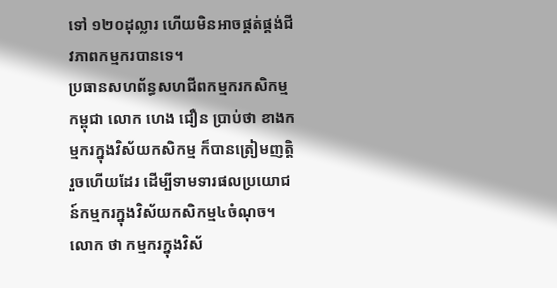ទៅ ១២០ដុល្លារ ហើយមិនអាចផ្គត់ផ្គង់ជីវភាពកម្មករបានទេ។
ប្រធានសហព័ន្ធសហជីពកម្មករកសិកម្មកម្ពុជា លោក ហេង ជឿន ប្រាប់ថា ខាងកម្មករក្នុងវិស័យកសិកម្ម ក៏បានត្រៀមញត្តិរួចហើយដែរ ដើម្បីទាមទារផលប្រយោជន៍កម្មករក្នុងវិស័យកសិកម្ម៤ចំណុច។ លោក ថា កម្មករក្នុងវិស័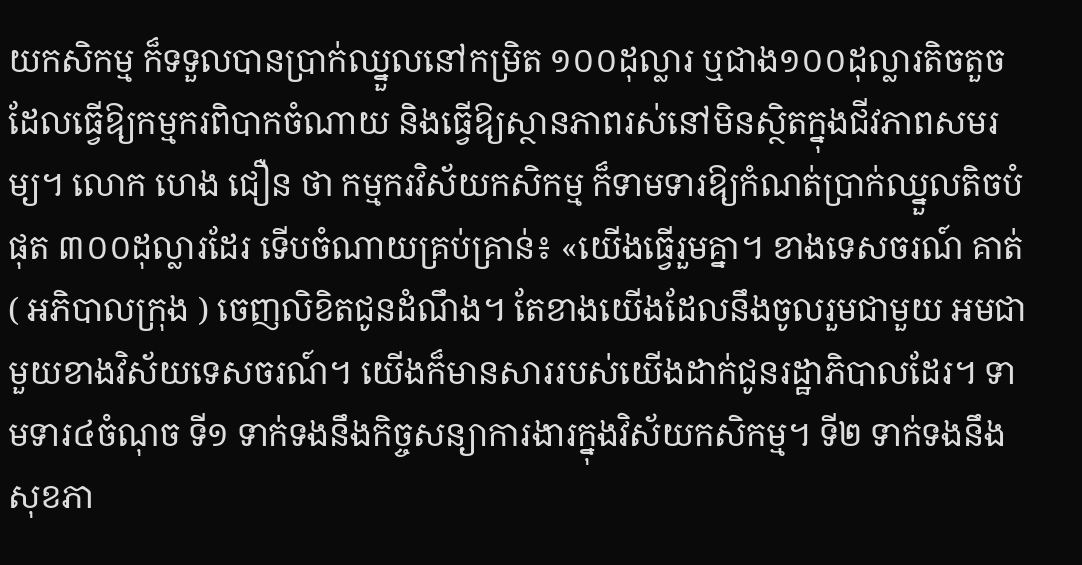យកសិកម្ម ក៏ទទួលបានប្រាក់ឈ្នួលនៅកម្រិត ១០០ដុល្លារ ឬជាង១០០ដុល្លារតិចតួច ដែលធ្វើឱ្យកម្មករពិបាកចំណាយ និងធ្វើឱ្យស្ថានភាពរស់នៅមិនស្ថិតក្នុងជីវភាពសមរម្យ។ លោក ហេង ជឿន ថា កម្មករវិស័យកសិកម្ម ក៏ទាមទារឱ្យកំណត់ប្រាក់ឈ្នួលតិចបំផុត ៣០០ដុល្លារដែរ ទើបចំណាយគ្រប់គ្រាន់៖ «យើងធ្វើរួមគ្នា។ ខាងទេសចរណ៍ គាត់ ( អភិបាលក្រុង ) ចេញលិខិតជូនដំណឹង។ តែខាងយើងដែលនឹងចូលរួមជាមួយ អមជាមួយខាងវិស័យទេសចរណ៍។ យើងក៏មានសាររបស់យើងដាក់ជូនរដ្ឋាភិបាលដែរ។ ទាមទារ៤ចំណុច ទី១ ទាក់ទងនឹងកិច្ចសន្យាការងារក្នុងវិស័យកសិកម្ម។ ទី២ ទាក់ទងនឹងសុខភា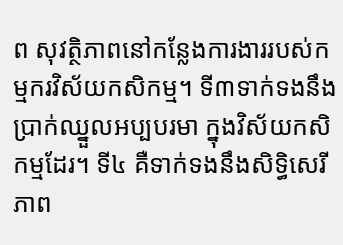ព សុវត្ថិភាពនៅកន្លែងការងាររបស់កម្មករវិស័យកសិកម្ម។ ទី៣ទាក់ទងនឹងប្រាក់ឈ្នួលអប្បបរមា ក្នុងវិស័យកសិកម្មដែរ។ ទី៤ គឺទាក់ទងនឹងសិទ្ធិសេរីភាព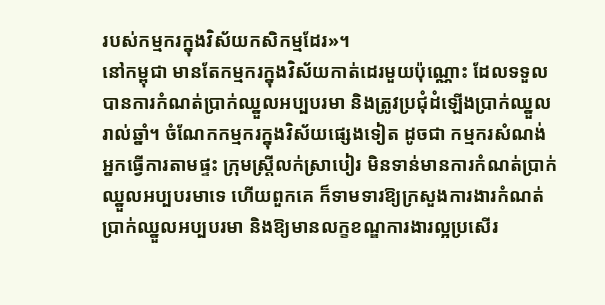របស់កម្មករក្នុងវិស័យកសិកម្មដែរ»។
នៅកម្ពុជា មានតែកម្មករក្នុងវិស័យកាត់ដេរមួយប៉ុណ្ណោះ ដែលទទួលបានការកំណត់ប្រាក់ឈ្នួលអប្បបរមា និងត្រូវប្រជុំដំឡើងប្រាក់ឈ្នួលរាល់ឆ្នាំ។ ចំណែកកម្មករក្នុងវិស័យផ្សេងទៀត ដូចជា កម្មករសំណង់ អ្នកធ្វើការតាមផ្ទះ ក្រុមស្ត្រីលក់ស្រាបៀរ មិនទាន់មានការកំណត់ប្រាក់ឈ្នួលអប្បបរមាទេ ហើយពួកគេ ក៏ទាមទារឱ្យក្រសួងការងារកំណត់ប្រាក់ឈ្នួលអប្បបរមា និងឱ្យមានលក្ខខណ្ឌការងារល្អប្រសើរ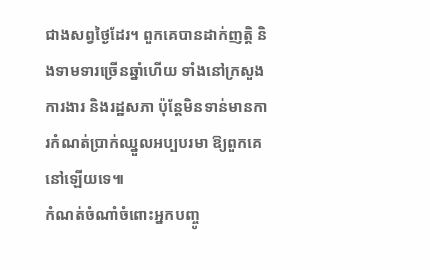ជាងសព្វថ្ងៃដែរ។ ពួកគេបានដាក់ញត្តិ និងទាមទារច្រើនឆ្នាំហើយ ទាំងនៅក្រសួងការងារ និងរដ្ឋសភា ប៉ុន្តែមិនទាន់មានការកំណត់ប្រាក់ឈ្នួលអប្បបរមា ឱ្យពួកគេ នៅឡើយទេ៕
កំណត់ចំណាំចំពោះអ្នកបញ្ចូ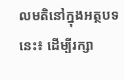លមតិនៅក្នុងអត្ថបទនេះ៖ ដើម្បីរក្សា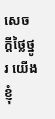សេចក្ដីថ្លៃថ្នូរ យើងខ្ញុំ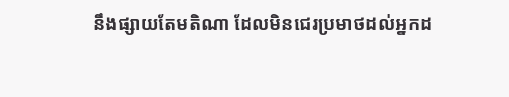នឹងផ្សាយតែមតិណា ដែលមិនជេរប្រមាថដល់អ្នកដ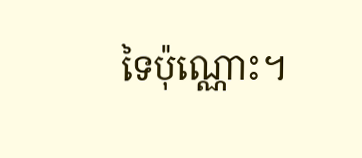ទៃប៉ុណ្ណោះ។